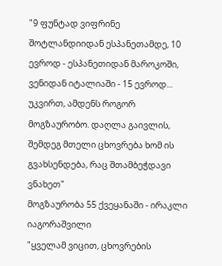"9 ფუნტად ვიფრინე შოტლანდიიდან ესპანეთამდე, 10 ევროდ - ესპანეთიდან მაროკოში, ვენიდან იტალიაში - 15 ევროდ... უკვირთ, ამდენს როგორ მოგზაურობო. დაღლა გაივლის, შემდეგ მთელი ცხოვრება ხომ ის გვახსენდება, რაც შთამბეჭდავი ვნახეთ"
მოგზაურობა 55 ქვეყანაში - ირაკლი იაგორაშვილი
"ყველამ ვიცით, ცხოვრების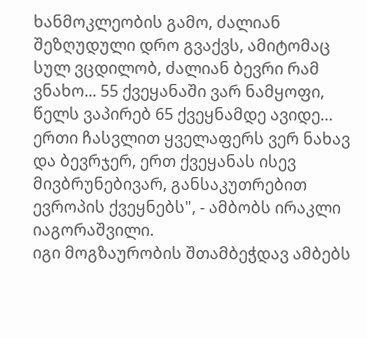ხანმოკლეობის გამო, ძალიან შეზღუდული დრო გვაქვს, ამიტომაც სულ ვცდილობ, ძალიან ბევრი რამ ვნახო... 55 ქვეყანაში ვარ ნამყოფი, წელს ვაპირებ 65 ქვეყნამდე ავიდე… ერთი ჩასვლით ყველაფერს ვერ ნახავ და ბევრჯერ, ერთ ქვეყანას ისევ მივბრუნებივარ, განსაკუთრებით ევროპის ქვეყნებს", - ამბობს ირაკლი იაგორაშვილი.
იგი მოგზაურობის შთამბეჭდავ ამბებს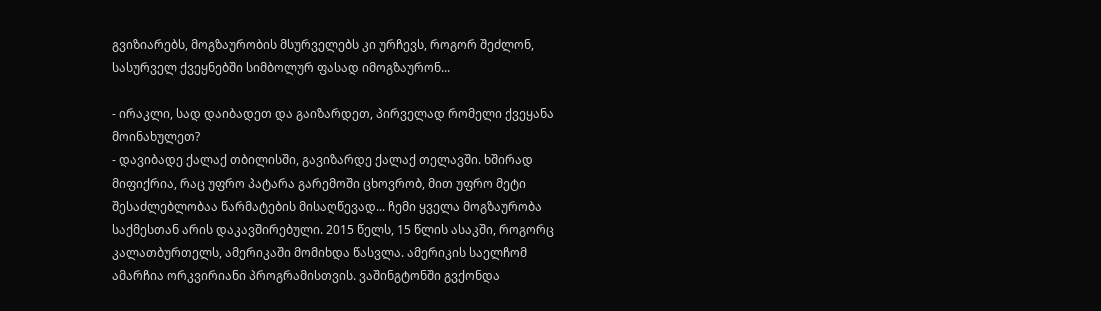გვიზიარებს, მოგზაურობის მსურველებს კი ურჩევს, როგორ შეძლონ, სასურველ ქვეყნებში სიმბოლურ ფასად იმოგზაურონ...

- ირაკლი, სად დაიბადეთ და გაიზარდეთ, პირველად რომელი ქვეყანა მოინახულეთ?
- დავიბადე ქალაქ თბილისში, გავიზარდე ქალაქ თელავში. ხშირად მიფიქრია, რაც უფრო პატარა გარემოში ცხოვრობ, მით უფრო მეტი შესაძლებლობაა წარმატების მისაღწევად... ჩემი ყველა მოგზაურობა საქმესთან არის დაკავშირებული. 2015 წელს, 15 წლის ასაკში, როგორც კალათბურთელს, ამერიკაში მომიხდა წასვლა. ამერიკის საელჩომ ამარჩია ორკვირიანი პროგრამისთვის. ვაშინგტონში გვქონდა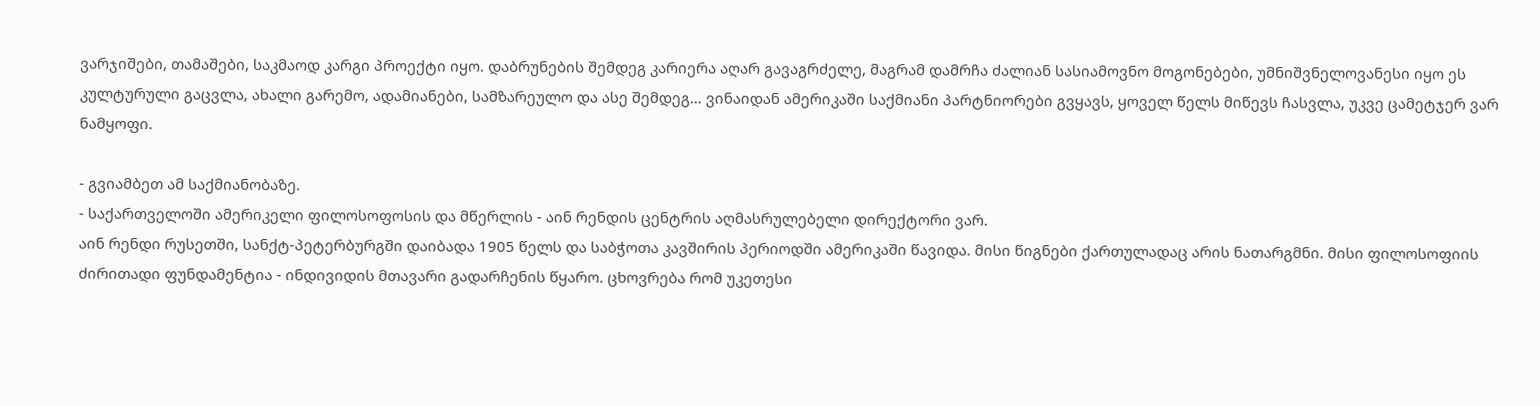ვარჯიშები, თამაშები, საკმაოდ კარგი პროექტი იყო. დაბრუნების შემდეგ კარიერა აღარ გავაგრძელე, მაგრამ დამრჩა ძალიან სასიამოვნო მოგონებები, უმნიშვნელოვანესი იყო ეს კულტურული გაცვლა, ახალი გარემო, ადამიანები, სამზარეულო და ასე შემდეგ... ვინაიდან ამერიკაში საქმიანი პარტნიორები გვყავს, ყოველ წელს მიწევს ჩასვლა, უკვე ცამეტჯერ ვარ ნამყოფი.

- გვიამბეთ ამ საქმიანობაზე.
- საქართველოში ამერიკელი ფილოსოფოსის და მწერლის - აინ რენდის ცენტრის აღმასრულებელი დირექტორი ვარ.
აინ რენდი რუსეთში, სანქტ-პეტერბურგში დაიბადა 1905 წელს და საბჭოთა კავშირის პერიოდში ამერიკაში წავიდა. მისი წიგნები ქართულადაც არის ნათარგმნი. მისი ფილოსოფიის ძირითადი ფუნდამენტია - ინდივიდის მთავარი გადარჩენის წყარო. ცხოვრება რომ უკეთესი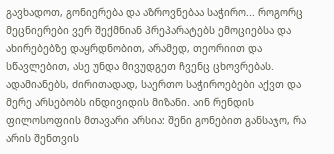გავხადოთ, გონიერება და აზროვნებაა საჭირო... როგორც მეცნიერები ვერ შექმნიან პრეპარატებს ემოციებსა და ახირებებზე დაყრდნობით, არამედ, თეორიით და სწავლებით, ასე უნდა მივუდგეთ ჩვენც ცხოვრებას.
ადამიანებს, ძირითადად, საერთო საჭიროებები აქვთ და მერე არსებობს ინდივიდის მიზანი. აინ რენდის ფილოსოფიის მთავარი არსია: შენი გონებით განსაჯო, რა არის შენთვის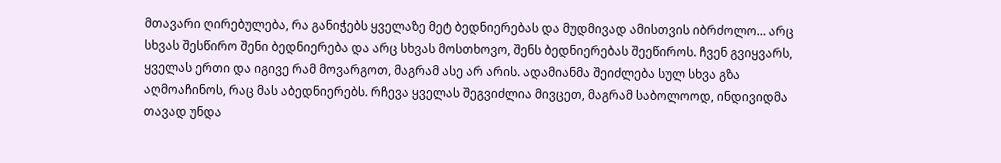მთავარი ღირებულება, რა განიჭებს ყველაზე მეტ ბედნიერებას და მუდმივად ამისთვის იბრძოლო… არც სხვას შესწირო შენი ბედნიერება და არც სხვას მოსთხოვო, შენს ბედნიერებას შეეწიროს. ჩვენ გვიყვარს, ყველას ერთი და იგივე რამ მოვარგოთ, მაგრამ ასე არ არის. ადამიანმა შეიძლება სულ სხვა გზა აღმოაჩინოს, რაც მას აბედნიერებს. რჩევა ყველას შეგვიძლია მივცეთ, მაგრამ საბოლოოდ, ინდივიდმა თავად უნდა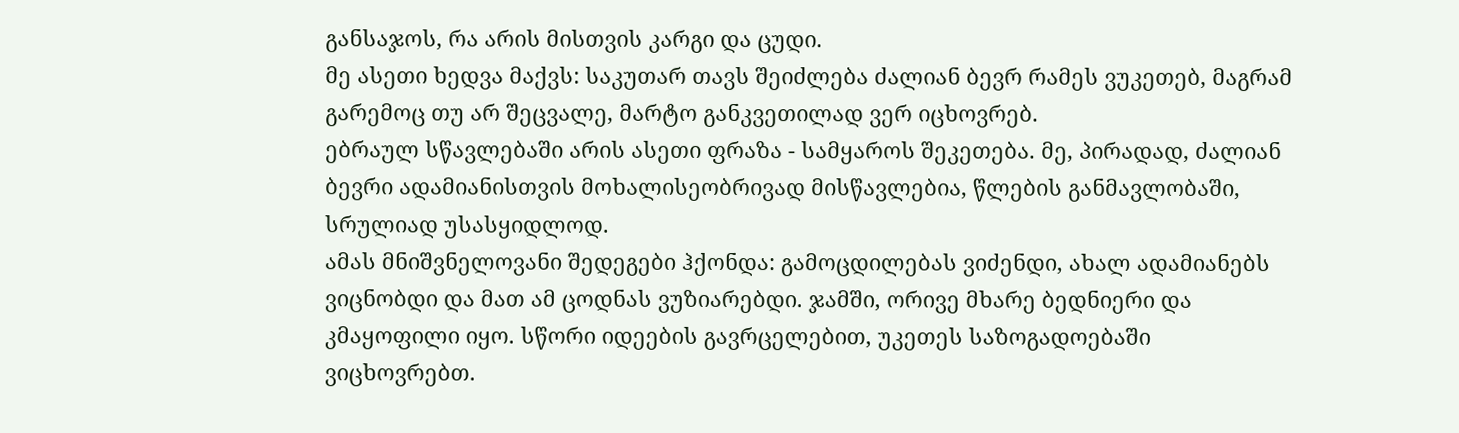განსაჯოს, რა არის მისთვის კარგი და ცუდი.
მე ასეთი ხედვა მაქვს: საკუთარ თავს შეიძლება ძალიან ბევრ რამეს ვუკეთებ, მაგრამ გარემოც თუ არ შეცვალე, მარტო განკვეთილად ვერ იცხოვრებ.
ებრაულ სწავლებაში არის ასეთი ფრაზა - სამყაროს შეკეთება. მე, პირადად, ძალიან ბევრი ადამიანისთვის მოხალისეობრივად მისწავლებია, წლების განმავლობაში, სრულიად უსასყიდლოდ.
ამას მნიშვნელოვანი შედეგები ჰქონდა: გამოცდილებას ვიძენდი, ახალ ადამიანებს ვიცნობდი და მათ ამ ცოდნას ვუზიარებდი. ჯამში, ორივე მხარე ბედნიერი და კმაყოფილი იყო. სწორი იდეების გავრცელებით, უკეთეს საზოგადოებაში ვიცხოვრებთ.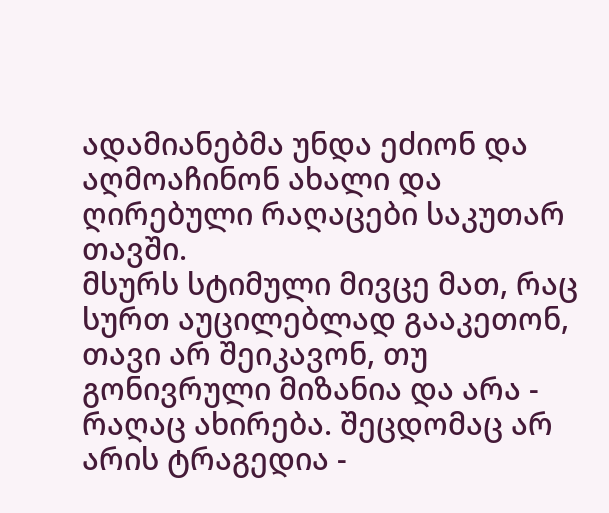ადამიანებმა უნდა ეძიონ და აღმოაჩინონ ახალი და ღირებული რაღაცები საკუთარ თავში.
მსურს სტიმული მივცე მათ, რაც სურთ აუცილებლად გააკეთონ, თავი არ შეიკავონ, თუ გონივრული მიზანია და არა - რაღაც ახირება. შეცდომაც არ არის ტრაგედია -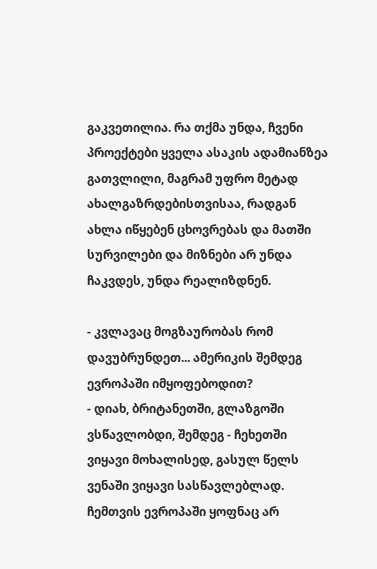გაკვეთილია. რა თქმა უნდა, ჩვენი პროექტები ყველა ასაკის ადამიანზეა გათვლილი, მაგრამ უფრო მეტად ახალგაზრდებისთვისაა, რადგან ახლა იწყებენ ცხოვრებას და მათში სურვილები და მიზნები არ უნდა ჩაკვდეს, უნდა რეალიზდნენ.

- კვლავაც მოგზაურობას რომ დავუბრუნდეთ... ამერიკის შემდეგ ევროპაში იმყოფებოდით?
- დიახ, ბრიტანეთში, გლაზგოში ვსწავლობდი, შემდეგ - ჩეხეთში ვიყავი მოხალისედ, გასულ წელს ვენაში ვიყავი სასწავლებლად. ჩემთვის ევროპაში ყოფნაც არ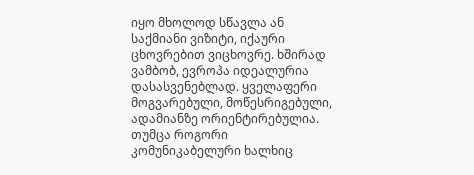იყო მხოლოდ სწავლა ან საქმიანი ვიზიტი, იქაური ცხოვრებით ვიცხოვრე. ხშირად ვამბობ, ევროპა იდეალურია დასასვენებლად. ყველაფერი მოგვარებული, მოწესრიგებული, ადამიანზე ორიენტირებულია. თუმცა როგორი კომუნიკაბელური ხალხიც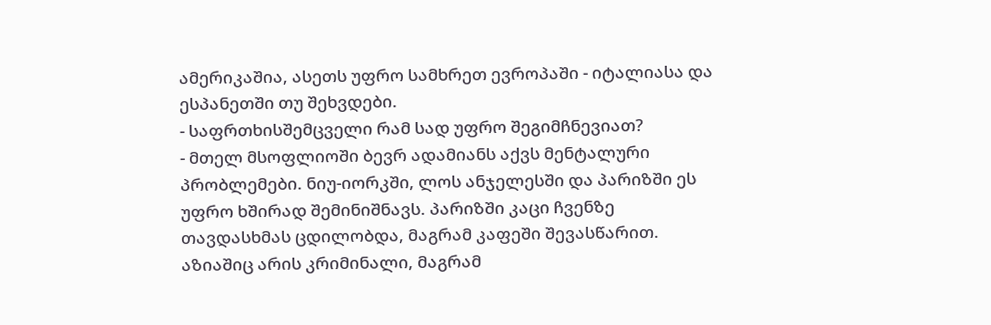ამერიკაშია, ასეთს უფრო სამხრეთ ევროპაში - იტალიასა და ესპანეთში თუ შეხვდები.
- საფრთხისშემცველი რამ სად უფრო შეგიმჩნევიათ?
- მთელ მსოფლიოში ბევრ ადამიანს აქვს მენტალური პრობლემები. ნიუ-იორკში, ლოს ანჯელესში და პარიზში ეს უფრო ხშირად შემინიშნავს. პარიზში კაცი ჩვენზე თავდასხმას ცდილობდა, მაგრამ კაფეში შევასწარით. აზიაშიც არის კრიმინალი, მაგრამ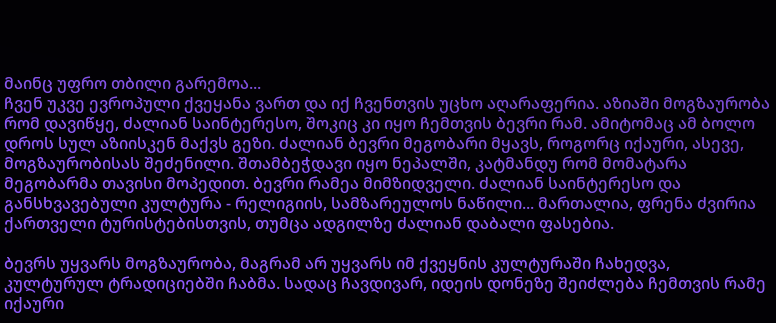მაინც უფრო თბილი გარემოა...
ჩვენ უკვე ევროპული ქვეყანა ვართ და იქ ჩვენთვის უცხო აღარაფერია. აზიაში მოგზაურობა რომ დავიწყე, ძალიან საინტერესო, შოკიც კი იყო ჩემთვის ბევრი რამ. ამიტომაც ამ ბოლო დროს სულ აზიისკენ მაქვს გეზი. ძალიან ბევრი მეგობარი მყავს, როგორც იქაური, ასევე, მოგზაურობისას შეძენილი. შთამბეჭდავი იყო ნეპალში, კატმანდუ რომ მომატარა მეგობარმა თავისი მოპედით. ბევრი რამეა მიმზიდველი. ძალიან საინტერესო და განსხვავებული კულტურა - რელიგიის, სამზარეულოს ნაწილი... მართალია, ფრენა ძვირია ქართველი ტურისტებისთვის, თუმცა ადგილზე ძალიან დაბალი ფასებია.

ბევრს უყვარს მოგზაურობა, მაგრამ არ უყვარს იმ ქვეყნის კულტურაში ჩახედვა, კულტურულ ტრადიციებში ჩაბმა. სადაც ჩავდივარ, იდეის დონეზე შეიძლება ჩემთვის რამე იქაური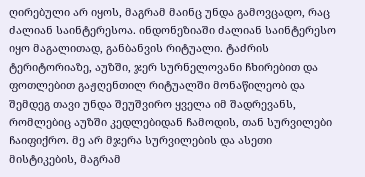ღირებული არ იყოს, მაგრამ მაინც უნდა გამოვცადო, რაც ძალიან საინტერესოა. ინდონეზიაში ძალიან საინტერესო იყო მაგალითად, განბანვის რიტუალი. ტაძრის ტერიტორიაზე, აუზში, ჯერ სურნელოვანი ჩხირებით და ფოთლებით გაჟღენთილ რიტუალში მონაწილეობ და შემდეგ თავი უნდა შეუშვირო ყველა იმ შადრევანს, რომლებიც აუზში კედლებიდან ჩამოდის, თან სურვილები ჩაიფიქრო. მე არ მჯერა სურვილების და ასეთი მისტიკების, მაგრამ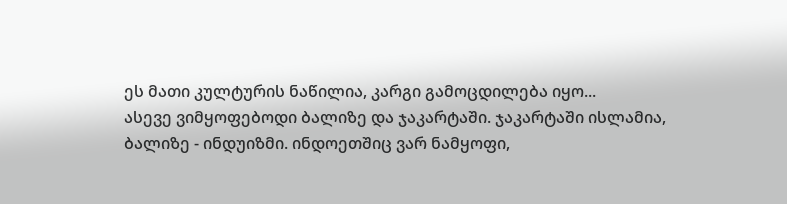ეს მათი კულტურის ნაწილია, კარგი გამოცდილება იყო...
ასევე ვიმყოფებოდი ბალიზე და ჯაკარტაში. ჯაკარტაში ისლამია, ბალიზე - ინდუიზმი. ინდოეთშიც ვარ ნამყოფი,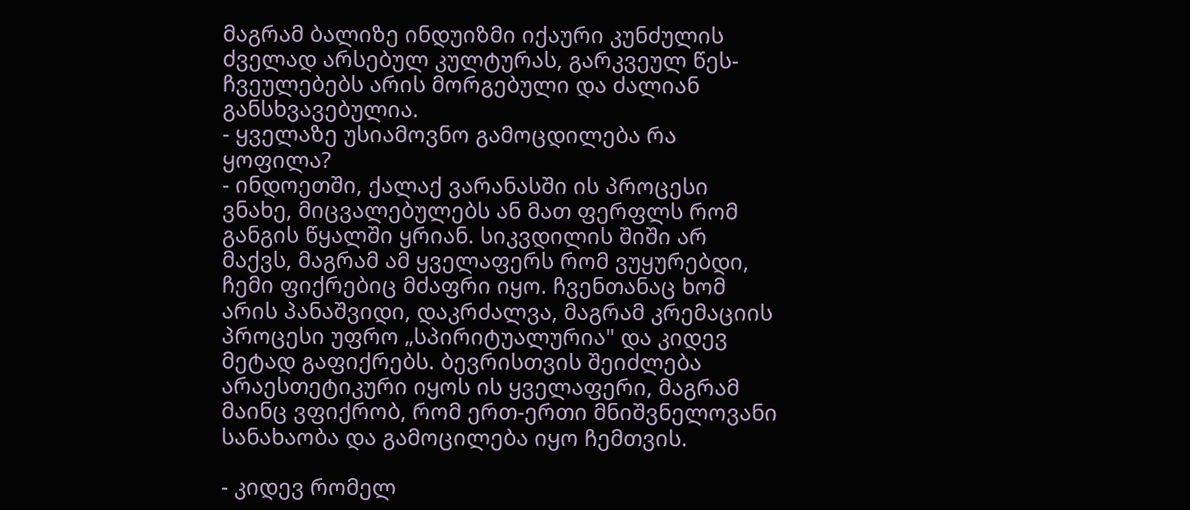მაგრამ ბალიზე ინდუიზმი იქაური კუნძულის ძველად არსებულ კულტურას, გარკვეულ წეს-ჩვეულებებს არის მორგებული და ძალიან განსხვავებულია.
- ყველაზე უსიამოვნო გამოცდილება რა ყოფილა?
- ინდოეთში, ქალაქ ვარანასში ის პროცესი ვნახე, მიცვალებულებს ან მათ ფერფლს რომ განგის წყალში ყრიან. სიკვდილის შიში არ მაქვს, მაგრამ ამ ყველაფერს რომ ვუყურებდი, ჩემი ფიქრებიც მძაფრი იყო. ჩვენთანაც ხომ არის პანაშვიდი, დაკრძალვა, მაგრამ კრემაციის პროცესი უფრო „სპირიტუალურია" და კიდევ მეტად გაფიქრებს. ბევრისთვის შეიძლება არაესთეტიკური იყოს ის ყველაფერი, მაგრამ მაინც ვფიქრობ, რომ ერთ-ერთი მნიშვნელოვანი სანახაობა და გამოცილება იყო ჩემთვის.

- კიდევ რომელ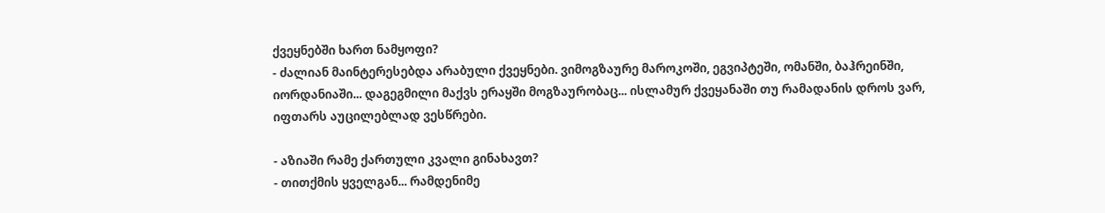ქვეყნებში ხართ ნამყოფი?
- ძალიან მაინტერესებდა არაბული ქვეყნები. ვიმოგზაურე მაროკოში, ეგვიპტეში, ომანში, ბაჰრეინში, იორდანიაში... დაგეგმილი მაქვს ერაყში მოგზაურობაც... ისლამურ ქვეყანაში თუ რამადანის დროს ვარ, იფთარს აუცილებლად ვესწრები.

- აზიაში რამე ქართული კვალი გინახავთ?
- თითქმის ყველგან... რამდენიმე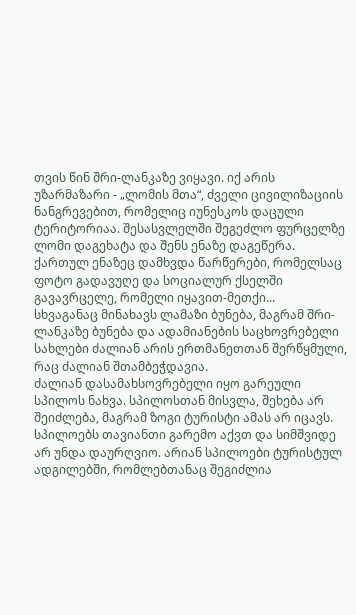თვის წინ შრი-ლანკაზე ვიყავი. იქ არის უზარმაზარი - „ლომის მთა“, ძველი ცივილიზაციის ნანგრევებით, რომელიც იუნესკოს დაცული ტერიტორიაა. შესასვლელში შეგეძლო ფურცელზე ლომი დაგეხატა და შენს ენაზე დაგეწერა. ქართულ ენაზეც დამხვდა წარწერები, რომელსაც ფოტო გადავუღე და სოციალურ ქსელში გავავრცელე, რომელი იყავით-მეთქი...
სხვაგანაც მინახავს ლამაზი ბუნება, მაგრამ შრი-ლანკაზე ბუნება და ადამიანების საცხოვრებელი სახლები ძალიან არის ერთმანეთთან შერწყმული, რაც ძალიან შთამბეჭდავია.
ძალიან დასამახსოვრებელი იყო გარეული სპილოს ნახვა. სპილოსთან მისვლა, შეხება არ შეიძლება, მაგრამ ზოგი ტურისტი ამას არ იცავს. სპილოებს თავიანთი გარემო აქვთ და სიმშვიდე არ უნდა დაურღვიო. არიან სპილოები ტურისტულ ადგილებში, რომლებთანაც შეგიძლია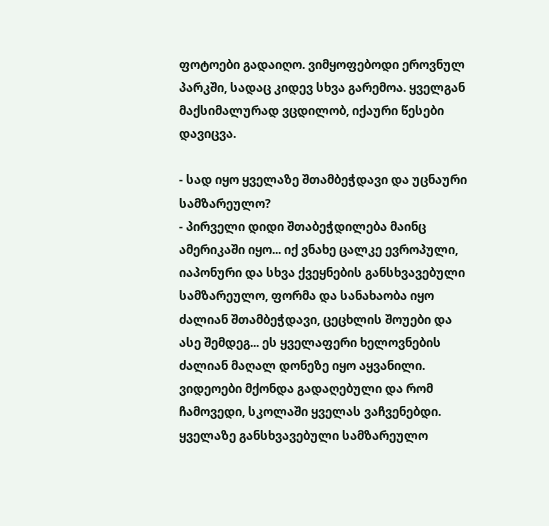ფოტოები გადაიღო. ვიმყოფებოდი ეროვნულ პარკში, სადაც კიდევ სხვა გარემოა. ყველგან მაქსიმალურად ვცდილობ, იქაური წესები დავიცვა.

- სად იყო ყველაზე შთამბეჭდავი და უცნაური სამზარეულო?
- პირველი დიდი შთაბეჭდილება მაინც ამერიკაში იყო... იქ ვნახე ცალკე ევროპული, იაპონური და სხვა ქვეყნების განსხვავებული სამზარეულო, ფორმა და სანახაობა იყო ძალიან შთამბეჭდავი, ცეცხლის შოუები და ასე შემდეგ... ეს ყველაფერი ხელოვნების ძალიან მაღალ დონეზე იყო აყვანილი. ვიდეოები მქონდა გადაღებული და რომ ჩამოვედი, სკოლაში ყველას ვაჩვენებდი.
ყველაზე განსხვავებული სამზარეულო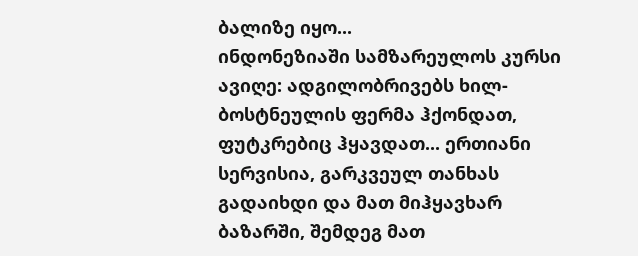ბალიზე იყო...
ინდონეზიაში სამზარეულოს კურსი ავიღე: ადგილობრივებს ხილ-ბოსტნეულის ფერმა ჰქონდათ, ფუტკრებიც ჰყავდათ... ერთიანი სერვისია, გარკვეულ თანხას გადაიხდი და მათ მიჰყავხარ ბაზარში, შემდეგ მათ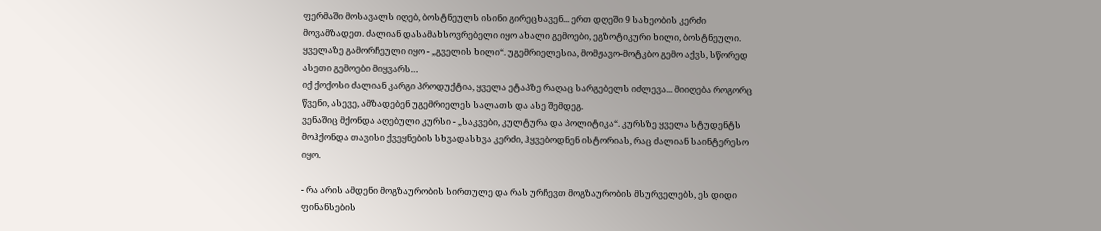ფერმაში მოსავალს იღებ, ბოსტნეულს ისინი გირეცხავენ... ერთ დღეში 9 სახეობის კერძი მოვამზადეთ. ძალიან დასამახსოვრებელი იყო ახალი გემოები, ეგზოტიკური ხილი, ბოსტნეული. ყველაზე გამორჩეული იყო - „გველის ხილი“. უგემრიელესია, მომჟავო-მოტკბო გემო აქვს, სწორედ ასეთი გემოები მიყვარს…
იქ ქოქოსი ძალიან კარგი პროდუქტია, ყველა ეტაპზე რაღაც სარგებელს იძლევა... მიიღება როგორც წვენი, ასევე, ამზადებენ უგემრიელეს სალათს და ასე შემდეგ.
ვენაშიც მქონდა აღებული კურსი - „საკვები, კულტურა და პოლიტიკა“. კურსზე ყველა სტუდენტს მოჰქონდა თავისი ქვეყნების სხვადასხვა კერძი, ჰყვებოდნენ ისტორიას, რაც ძალიან საინტერესო იყო.

- რა არის ამდენი მოგზაურობის სირთულე და რას ურჩევთ მოგზაურობის მსურველებს, ეს დიდი ფინანსების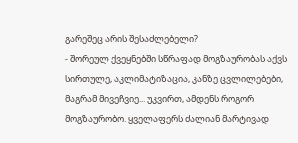გარეშეც არის შესაძლებელი?
- შორეულ ქვეყნებში სწრაფად მოგზაურობას აქვს სირთულე, აკლიმატიზაცია, კანზე ცვლილებები, მაგრამ მივეჩვიე... უკვირთ, ამდენს როგორ მოგზაურობო. ყველაფერს ძალიან მარტივად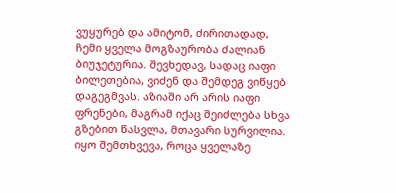ვუყურებ და ამიტომ, ძირითადად, ჩემი ყველა მოგზაურობა ძალიან ბიუჯეტურია. შევხედავ, სადაც იაფი ბილეთებია, ვიძენ და შემდეგ ვიწყებ დაგეგმვას. აზიაში არ არის იაფი ფრენები, მაგრამ იქაც შეიძლება სხვა გზებით წასვლა, მთავარი სურვილია.
იყო შემთხვევა, როცა ყველაზე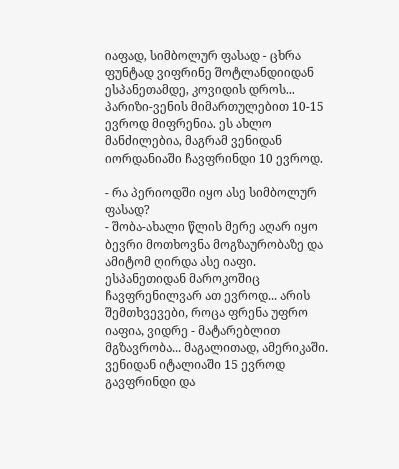იაფად, სიმბოლურ ფასად - ცხრა ფუნტად ვიფრინე შოტლანდიიდან ესპანეთამდე, კოვიდის დროს... პარიზი-ვენის მიმართულებით 10-15 ევროდ მიფრენია. ეს ახლო მანძილებია, მაგრამ ვენიდან იორდანიაში ჩავფრინდი 10 ევროდ.

- რა პერიოდში იყო ასე სიმბოლურ ფასად?
- შობა-ახალი წლის მერე აღარ იყო ბევრი მოთხოვნა მოგზაურობაზე და ამიტომ ღირდა ასე იაფი. ესპანეთიდან მაროკოშიც ჩავფრენილვარ ათ ევროდ... არის შემთხვევები, როცა ფრენა უფრო იაფია, ვიდრე - მატარებლით მგზავრობა... მაგალითად, ამერიკაში. ვენიდან იტალიაში 15 ევროდ გავფრინდი და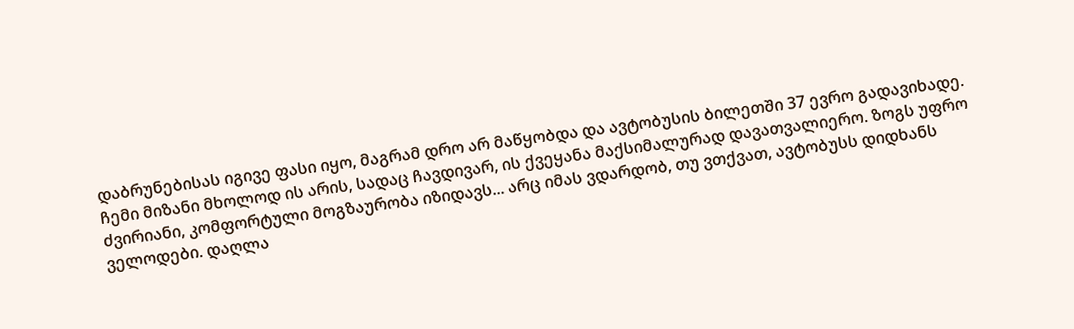დაბრუნებისას იგივე ფასი იყო, მაგრამ დრო არ მაწყობდა და ავტობუსის ბილეთში 37 ევრო გადავიხადე.
ჩემი მიზანი მხოლოდ ის არის, სადაც ჩავდივარ, ის ქვეყანა მაქსიმალურად დავათვალიერო. ზოგს უფრო ძვირიანი, კომფორტული მოგზაურობა იზიდავს... არც იმას ვდარდობ, თუ ვთქვათ, ავტობუსს დიდხანს ველოდები. დაღლა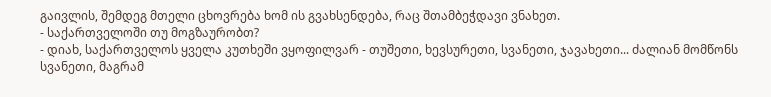გაივლის, შემდეგ მთელი ცხოვრება ხომ ის გვახსენდება, რაც შთამბეჭდავი ვნახეთ.
- საქართველოში თუ მოგზაურობთ?
- დიახ, საქართველოს ყველა კუთხეში ვყოფილვარ - თუშეთი, ხევსურეთი, სვანეთი, ჯავახეთი... ძალიან მომწონს სვანეთი, მაგრამ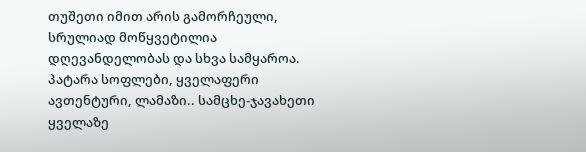თუშეთი იმით არის გამორჩეული, სრულიად მოწყვეტილია დღევანდელობას და სხვა სამყაროა. პატარა სოფლები, ყველაფერი ავთენტური, ლამაზი.. სამცხე-ჯავახეთი ყველაზე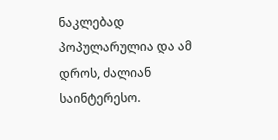ნაკლებად პოპულარულია და ამ დროს, ძალიან საინტერესო.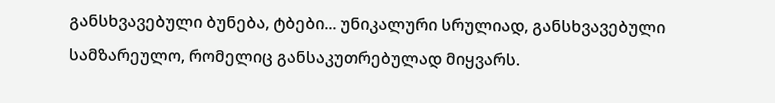განსხვავებული ბუნება, ტბები... უნიკალური სრულიად, განსხვავებული სამზარეულო, რომელიც განსაკუთრებულად მიყვარს.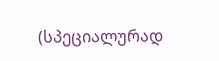(სპეციალურად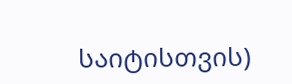საიტისთვის)